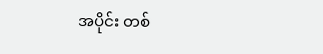အပိုင်း တစ်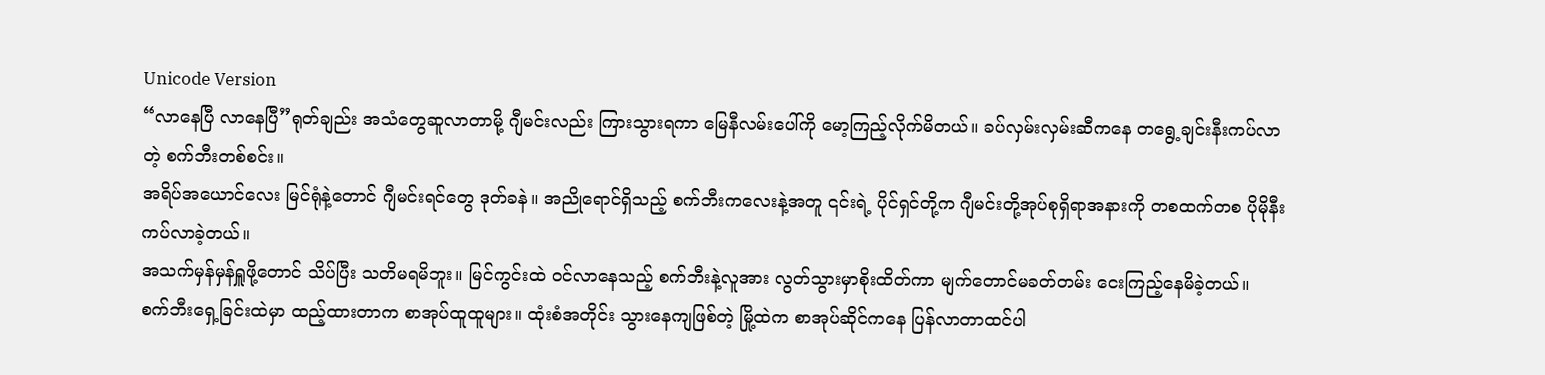Unicode Version
“လာနေပြီ လာနေပြီ”ရုတ်ချည်း အသံတွေဆူလာတာမို့ ဂျီမင်းလည်း ကြားသွားရကာ မြေနီလမ်းပေါ်ကို မော့ကြည့်လိုက်မိတယ်။ ခပ်လှမ်းလှမ်းဆီကနေ တရွေ့ချင်းနီးကပ်လာတဲ့ စက်ဘီးတစ်စင်း။
အရိပ်အယောင်လေး မြင်ရုံနဲ့တောင် ဂျီမင်းရင်တွေ ဒုတ်ခနဲ။ အညိုရောင်ရှိသည့် စက်ဘီးကလေးနဲ့အတူ ၎င်းရဲ့ ပိုင်ရှင်တို့က ဂျီမင်းတို့အုပ်စုရှိရာအနားကို တစထက်တစ ပိုမိုနီးကပ်လာခဲ့တယ်။
အသက်မှန်မှန်ရှူဖို့တောင် သိပ်ပြီး သတိမရမိဘူး။ မြင်ကွင်းထဲ ဝင်လာနေသည့် စက်ဘီးနဲ့လူအား လွတ်သွားမှာစိုးထိတ်ကာ မျက်တောင်မခတ်တမ်း ငေးကြည့်နေမိခဲ့တယ်။
စက်ဘီးရှေ့ခြင်းထဲမှာ ထည့်ထားတာက စာအုပ်ထူထူများ။ ထုံးစံအတိုင်း သွားနေကျဖြစ်တဲ့ မြို့ထဲက စာအုပ်ဆိုင်ကနေ ပြန်လာတာထင်ပါ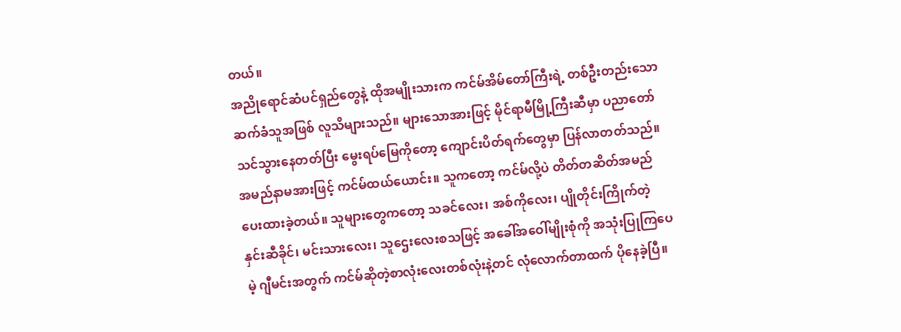တယ်။
အညိုရောင်ဆံပင်ရှည်တွေနဲ့ ထိုအမျိုးသားက ကင်မ်အိမ်တော်ကြီးရဲ့ တစ်ဦးတည်းသော ဆက်ခံသူအဖြစ် လူသိများသည်။ များသောအားဖြင့် မိုင်ရာမီမြို့ကြီးဆီမှာ ပညာတော်သင်သွားနေတတ်ပြီး မွေးရပ်မြေကိုတော့ ကျောင်းပိတ်ရက်တွေမှာ ပြန်လာတတ်သည်။
အမည်နာမအားဖြင့် ကင်မ်ထယ်ယောင်း။ သူကတော့ ကင်မ်လို့ပဲ တိတ်တဆိတ်အမည်ပေးထားခဲ့တယ်။ သူများတွေကတော့ သခင်လေး၊ အစ်ကိုလေး၊ ပျိုတိုင်းကြိုက်တဲ့ နှင်းဆီခိုင်၊ မင်းသားလေး၊ သူဌေးလေးစသဖြင့် အခေါ်အဝေါ်မျိုးစုံကို အသုံးပြုကြပေမဲ့ ဂျီမင်းအတွက် ကင်မ်ဆိုတဲ့စာလုံးလေးတစ်လုံးနဲ့တင် လုံလောက်တာထက် ပိုနေခဲ့ပြီ။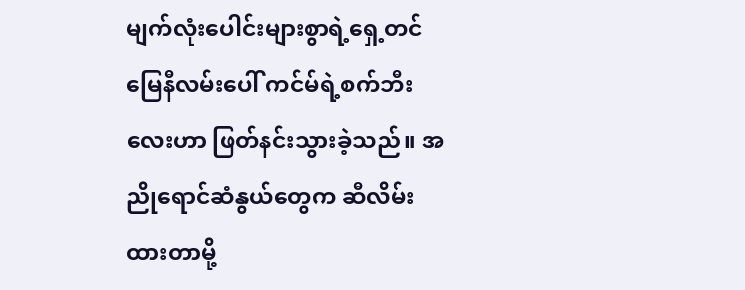မျက်လုံးပေါင်းများစွာရဲ့ရှေ့တင် မြေနီလမ်းပေါ် ကင်မ်ရဲ့စက်ဘီးလေးဟာ ဖြတ်နင်းသွားခဲ့သည်။ အညိုရောင်ဆံနွယ်တွေက ဆီလိမ်းထားတာမို့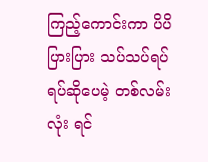ကြည့်ကောင်းကာ ပိပိပြားပြား သပ်သပ်ရပ်ရပ်ဆိုပေမဲ့ တစ်လမ်းလုံး ရင်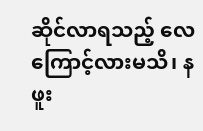ဆိုင်လာရသည့် လေကြောင့်လားမသိ၊ နဖူး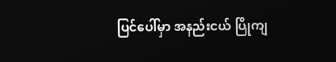ပြင်ပေါ်မှာ အနည်းငယ် ပြိုကျ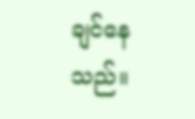ချင်နေသည်။